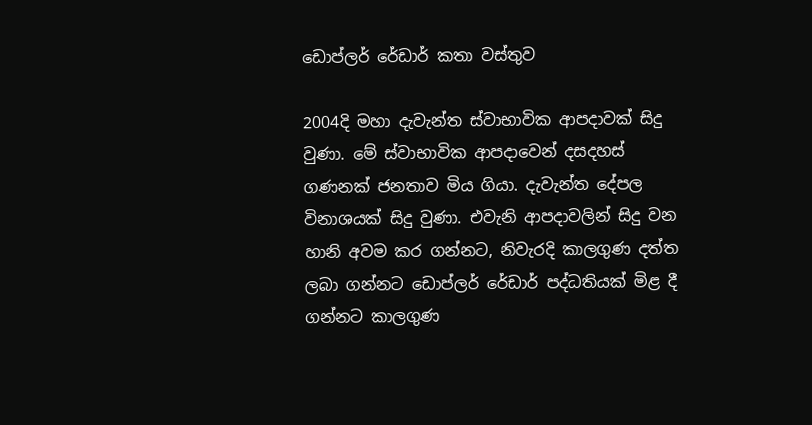ඩොප්ලර් රේඩාර් කතා වස්තුව

2004දි මහා දැවැන්ත ස්වාභාවික ආපදාවක් සිදු වුණා. මේ ස්වාභාවික ආපදාවෙන් දසදහස් ගණනක් ජනතාව මිය ගියා. දැවැන්ත දේපල විනාශයක් සිදු වුණා. එවැනි ආපදාවලින් සිදු වන හානි අවම කර ගන්නට, නිවැරදි කාලගුණ දත්ත ලබා ගන්නට ඩොප්ලර් රේඩාර් පද්ධතියක් මිළ දී ගන්නට කාලගුණ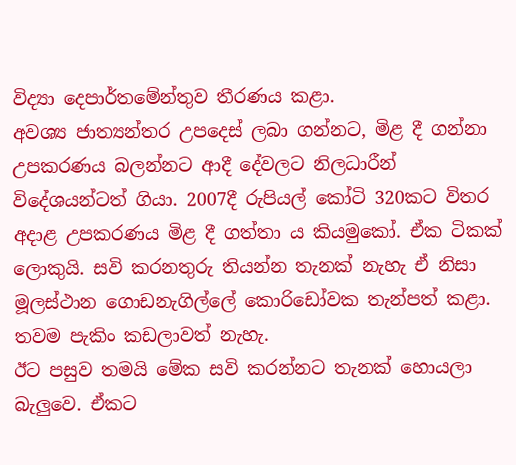විද්‍යා දෙපාර්තමේන්තුව තීරණය කළා.
අවශ්‍ය ජාත්‍යන්තර උපදෙස් ලබා ගන්නට, මිළ දී ගන්නා උපකරණය බලන්නට ආදී දේවලට නිලධාරීන් විදේශයන්ටත් ගියා. 2007දී රුපියල් කෝටි 320කට විතර අදාළ උපකරණය මිළ දී ගත්තා ය කියමුකෝ. ඒක ටිකක් ලොකුයි. සවි කරනතුරු තියන්න තැනක් නැහැ ඒ නිසා මූලස්ථාන ගොඩනැගිල්ලේ කොරිඩෝවක තැන්පත් කළා. තවම පැකිං කඩලාවත් නැහැ.
ඊට පසුව තමයි මේක සවි කරන්නට තැනක් හොයලා බැලුවෙ. ඒකට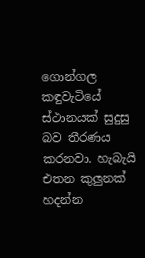ගොන්ගල කඳුවැටියේ ස්ථානයක් සුදුසු බව තීරණය කරනවා. හැබැයි එතන කුලුනක් හදන්න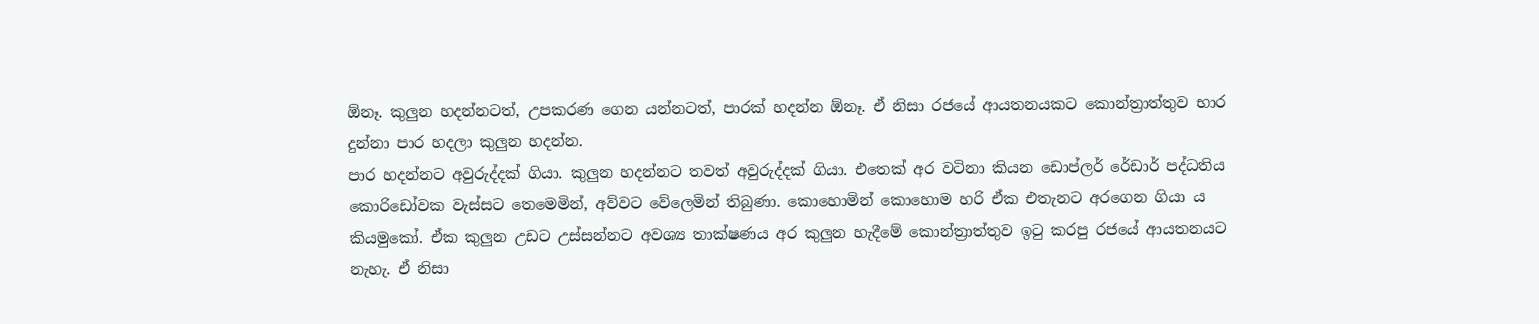ඕනෑ. කුලුන හදන්නටත්, උපකරණ ගෙන යන්නටත්, පාරක් හදන්න ඕනෑ. ඒ නිසා රජයේ ආයතනයකට කොන්ත්‍රාත්තුව භාර දුන්නා පාර හදලා කුලුන හදන්න.
පාර හදන්නට අවුරුද්දක් ගියා. කුලුන හදන්නට තවත් අවුරුද්දක් ගියා. එතෙක් අර වටිනා කියන ඩොප්ලර් රේඩාර් පද්ධතිය කොරිඩෝවක වැස්සට තෙමෙමින්, අව්වට වේලෙමින් තිබුණා. කොහොමින් කොහොම හරි ඒක එතැනට අරගෙන ගියා ය කියමුකෝ. ඒක කුලුන උඩට උස්සන්නට අවශ්‍ය තාක්ෂණය අර කුලුන හැදීමේ කොන්ත්‍රාත්තුව ඉටු කරපු රජයේ ආයතනයට නැහැ. ඒ නිසා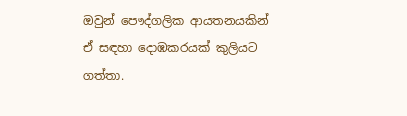ඔවුන් පෞද්ගලික ආයතනයකින් ඒ සඳහා දොඹකරයක් කුලියට ගත්තා.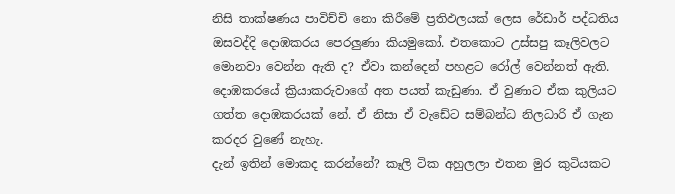නිසි තාක්ෂණය පාවිච්චි නො කිරීමේ ප්‍රතිඵලයක් ලෙස රේඩාර් පද්ධතිය ඔසවද්දි දොඹකරය පෙරලුණා කියමුකෝ. එතකොට උස්සපු කෑලිවලට මොනවා වෙන්න ඇති ද? ඒවා කන්දෙන් පහළට රෝල් වෙන්නත් ඇති. දොඹකරයේ ක්‍රියාකරුවාගේ අත පයත් කැඩුණා. ඒ වුණාට ඒක කුලියට ගත්ත දොඹකරයක් නේ. ඒ නිසා ඒ වැඩේට සම්බන්ධ නිලධාරි ඒ ගැන කරදර වුණේ නැහැ.
දැන් ඉතින් මොකද කරන්නේ? කෑලි ටික අහුලලා එතන මුර කුටියකට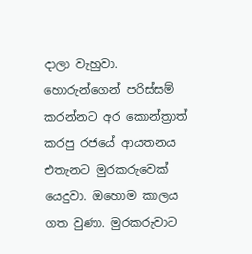දාලා වැහුවා. හොරුන්ගෙන් පරිස්සම් කරන්නට අර කොන්ත්‍රාත් කරපු රජයේ ආයතනය එතැනට මුරකරුවෙක් යෙදුවා. ඔහොම කාලය ගත වුණා. මුරකරුවාට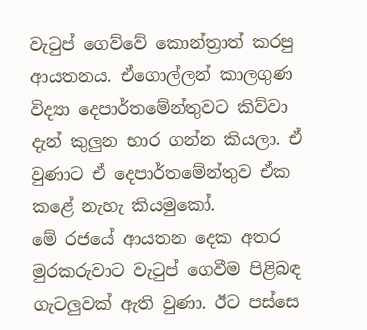වැටුප් ගෙව්වේ කොන්ත්‍රාත් කරපු ආයතනය. ඒගොල්ලන් කාලගුණ විද්‍යා දෙපාර්තමේන්තුවට කිව්වා දැන් කුලුන භාර ගන්න කියලා. ඒ වුණාට ඒ දෙපාර්තමේන්තුව ඒක කළේ නැහැ කියමුකෝ.
මේ රජයේ ආයතන දෙක අතර මුරකරුවාට වැටුප් ගෙවීම පිළිබඳ ගැටලුවක් ඇති වුණා. ඊට පස්සෙ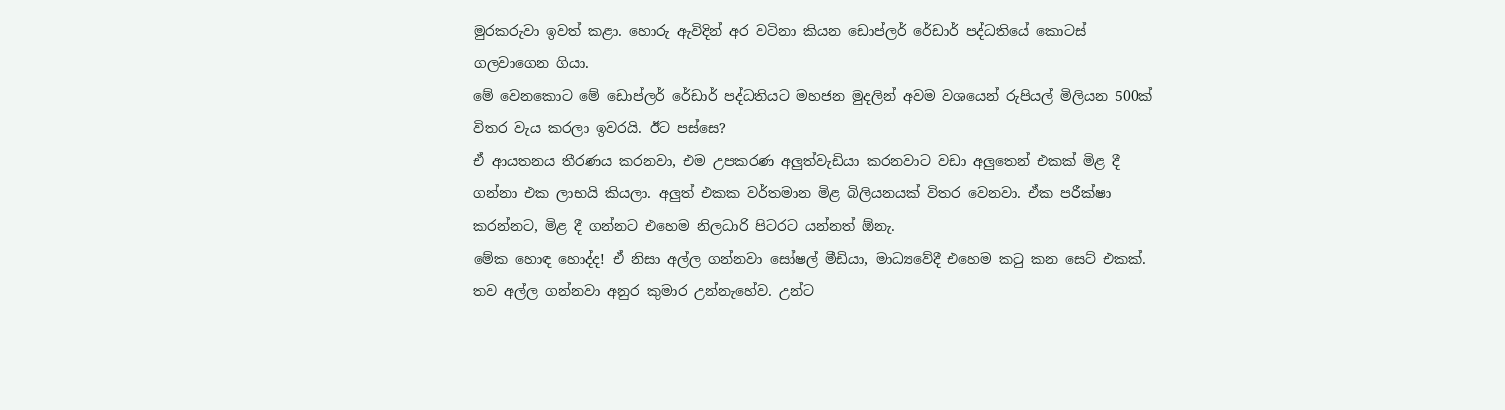මුරකරුවා ඉවත් කළා. හොරු ඇවිදින් අර වටිනා කියන ඩොප්ලර් රේඩාර් පද්ධතියේ කොටස් ගලවාගෙන ගියා.
මේ වෙනකොට මේ ඩොප්ලර් රේඩාර් පද්ධතියට මහජන මුදලින් අවම වශයෙන් රුපියල් මිලියන 500ක් විතර වැය කරලා ඉවරයි. ඊට පස්සෙ?
ඒ ආයතනය තීරණය කරනවා, එම උපකරණ අලුත්වැඩියා කරනවාට වඩා අලුතෙන් එකක් මිළ දී ගන්නා එක ලාභයි කියලා. අලුත් එකක වර්තමාන මිළ බිලියනයක් විතර වෙනවා. ඒක පරීක්ෂා කරන්නට, මිළ දී ගන්නට එහෙම නිලධාරි පිටරට යන්නත් ඕනැ.
මේක හොඳ හොද්ද! ඒ නිසා අල්ල ගන්නවා සෝෂල් මීඩියා, මාධ්‍යවේදී එහෙම කටු කන සෙට් එකක්. තව අල්ල ගන්නවා අනුර කුමාර උන්නැහේව. උන්ට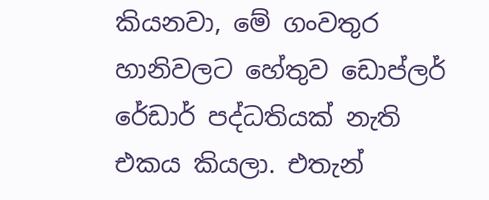කියනවා, මේ ගංවතුර හානිවලට හේතුව ඩොප්ලර් රේඩාර් පද්ධතියක් නැති එකය කියලා. එතැන්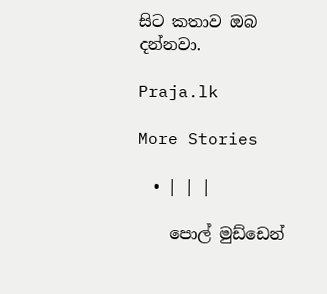සිට කතාව ඔබ දන්නවා.

Praja.lk

More Stories

  • | | |

    පොල් මුඩ්ඩෙන්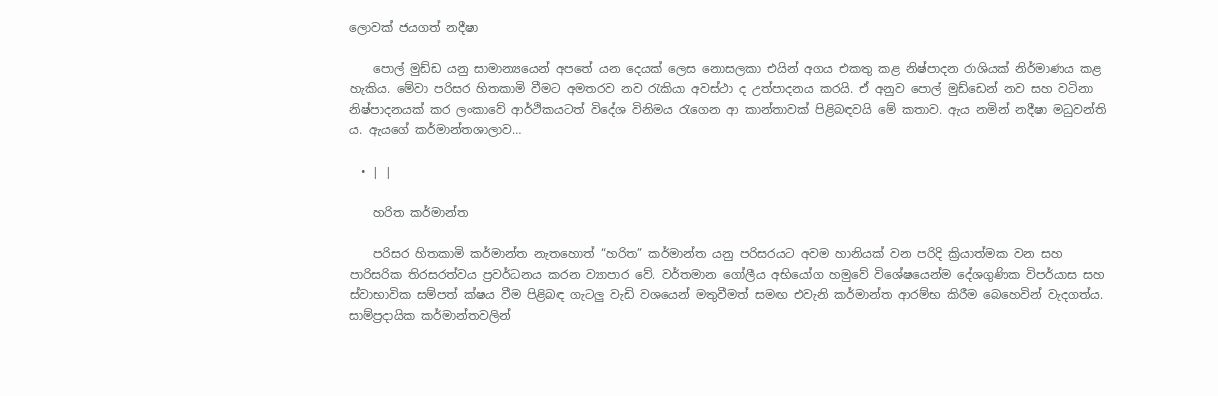ලොවක් ජයගත් නදීෂා

    පොල් මුඩ්ඩ යනු සාමාන්‍යයෙන් අපතේ යන දෙයක් ලෙස නොසලකා එයින් අගය එකතු කළ නිෂ්පාදන රාශියක් නිර්මාණය කළ හැකිය. මේවා පරිසර හිතකාමි වීමට අමතරව නව රැකියා අවස්ථා ද උත්පාදනය කරයි. ඒ අනුව පොල් මුඩ්ඩෙන් නව සහ වටිනා නිෂ්පාදනයක් කර ලංකාවේ ආර්ථිකයටත් විදේශ විනිමය රැගෙන ආ කාන්තාවක් පිළිබඳවයි මේ කතාව. ඇය නමින් නදීෂා මධුවන්ති ය. ඇයගේ කර්මාන්තශාලාව…

  • | |

    හරිත කර්මාන්ත

    පරිසර හිතකාමි කර්මාන්ත නැතහොත් “හරිත” කර්මාන්ත යනු පරිසරයට අවම හානියක් වන පරිදි ක්‍රියාත්මක වන සහ පාරිසරික තිරසරත්වය ප්‍රවර්ධනය කරන ව්‍යාපාර වේ. වර්තමාන ගෝලීය අභියෝග හමුවේ විශේෂයෙන්ම දේශගුණික විපර්යාස සහ ස්වාභාවික සම්පත් ක්ෂය වීම පිළිබඳ ගැටලු වැඩි වශයෙන් මතුවීමත් සමඟ එවැනි කර්මාන්ත ආරම්භ කිරීම බෙහෙවින් වැදගත්ය. සාම්ප්‍රදායික කර්මාන්තවලින්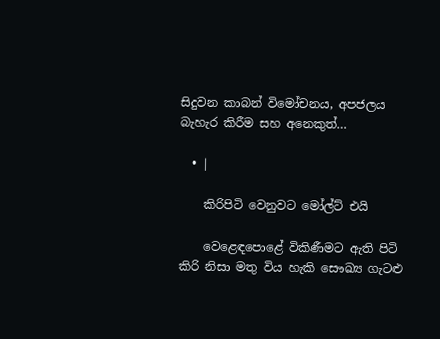සිදුවන කාබන් විමෝචනය, අපජලය බැහැර කිරීම සහ අනෙකුත්…

  • |

    කිරිපිටි වෙනුවට මෝල්ට් එයි

    වෙළෙඳපොළේ විකිණීමට ඇති පිටි කිරි නිසා මතු විය හැකි සෞඛ්‍ය ගැටළු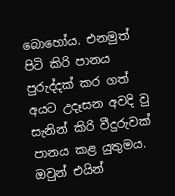බොහෝය. එනමුත් පිටි කිරි පානය පුරුද්දක් කර ගත් අයට උදෑසන අවදි වු සැනින් කිරි වීදුරුවක් පානය කළ යුතුමය. ඔවුන් එයින්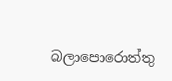බලාපොරොත්තු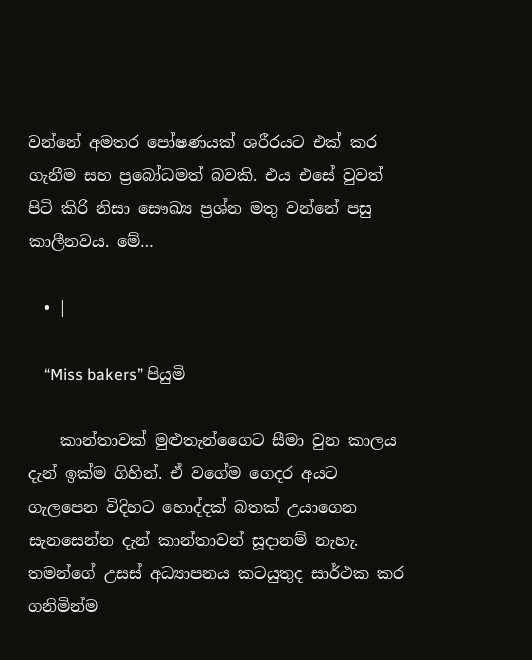වන්නේ අමතර පෝෂණයක් ශරීරයට එක් කර ගැනීම සහ ප්‍රබෝධමත් බවකි. එය එසේ වුවත් පිටි කිරි නිසා සෞඛ්‍ය ප්‍රශ්න මතු වන්නේ පසු කාලීනවය. මේ…

  • |

    “Miss bakers” පියුමි

    කාන්තාවක් මුළුතැන්ගෛට සීමා වුන කාලය දැන් ඉක්ම ගිහින්. ඒ වගේම ගෙදර අයට ගැලපෙන විදිහට හොද්දක් බතක් උයාගෙන සැනසෙන්න දැන් කාන්තාවන් සූදානම් නැහැ. තමන්ගේ උසස් අධ්‍යාපනය කටයුතුද සාර්ථක කර ගනිමින්ම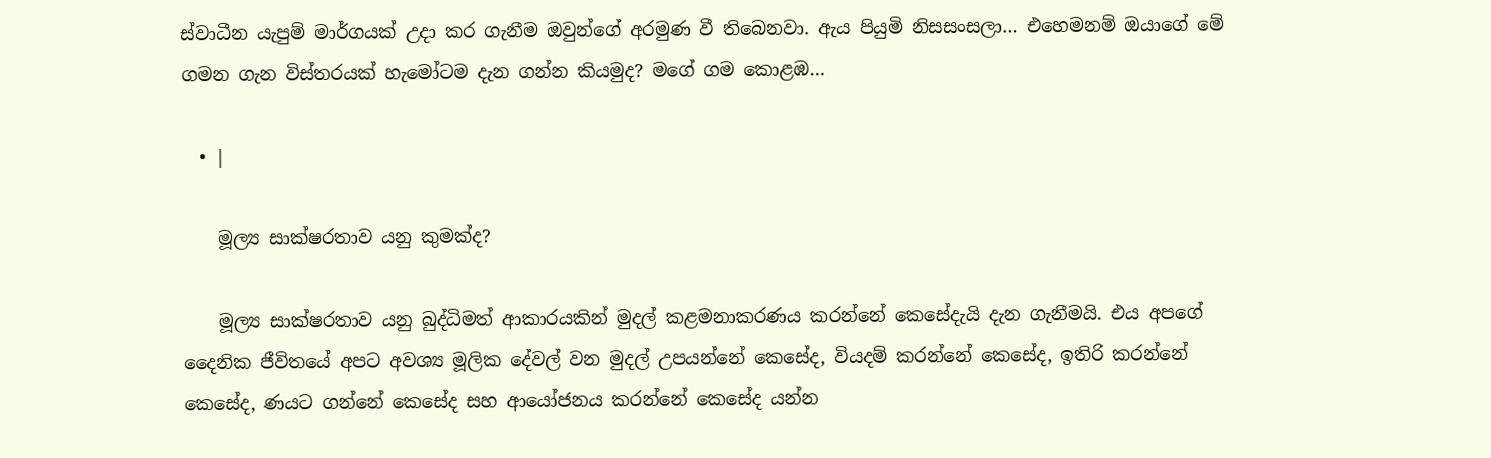ස්වාධීන යැපුම් මාර්ගයක් උදා කර ගැනීම ඔවුන්ගේ අරමුණ වී තිබෙනවා. ඇය පියුමි නිසසංසලා… එහෙමනම් ඔයාගේ මේ ගමන ගැන විස්තරයක් හැමෝටම දැන ගන්න කියමුද? මගේ ගම කොළඹ…

  • |

    මූල්‍ය සාක්ෂරතාව යනු කුමක්ද?

    මූල්‍ය සාක්ෂරතාව යනු බුද්ධිමත් ආකාරයකින් මුදල් කළමනාකරණය කරන්නේ කෙසේදැයි දැන ගැනීමයි. එය අපගේ දෛනික ජීවිතයේ අපට අවශ්‍ය මූලික දේවල් වන මුදල් උපයන්නේ කෙසේද, වියදම් කරන්නේ කෙසේද, ඉතිරි කරන්නේ කෙසේද, ණයට ගන්නේ කෙසේද සහ ආයෝජනය කරන්නේ කෙසේද යන්න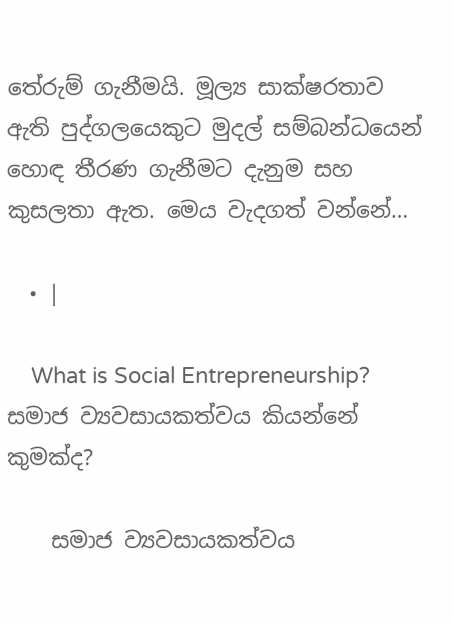තේරුම් ගැනීමයි. මූල්‍ය සාක්ෂරතාව ඇති පුද්ගලයෙකුට මුදල් සම්බන්ධයෙන් හොඳ තීරණ ගැනීමට දැනුම සහ කුසලතා ඇත. මෙය වැදගත් වන්නේ…

  • |

    What is Social Entrepreneurship? සමාජ ව්‍යවසායකත්වය කියන්නේ කුමක්ද?

    සමාජ ව්‍යවසායකත්වය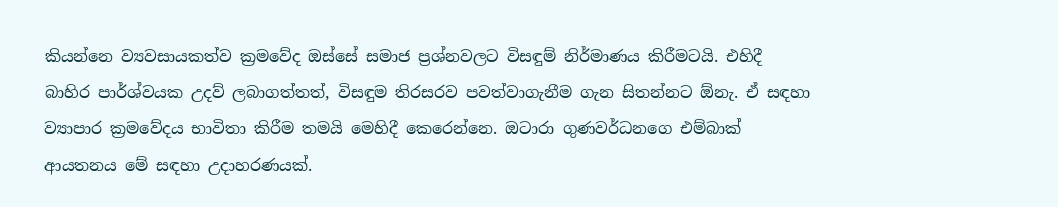කියන්නෙ ව්‍යවසායකත්ව ක්‍රමවේද ඔස්සේ සමාජ ප්‍රශ්නවලට විසඳුම් නිර්මාණය කිරීමටයි. එහිදී බාහිර පාර්ශ්වයක උදව් ලබාගත්තත්, විසඳුම තිරසරව පවත්වාගැනීම ගැන සිතන්නට ඕනැ. ඒ සඳහා ව්‍යාපාර ක්‍රමවේදය භාවිතා කිරීම තමයි මෙහිදී කෙරෙන්නෙ. ඔටාරා ගුණවර්ධනගෙ එම්බාක් ආයතනය මේ සඳහා උදාහරණයක්.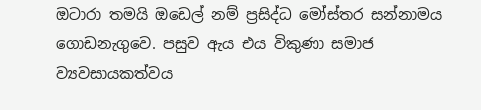ඔටාරා තමයි ඔඩෙල් නම් ප්‍රසිද්ධ මෝස්තර සන්නාමය ගොඩනැගුවෙ. පසුව ඇය එය විකුණා සමාජ ව්‍යවසායකත්වය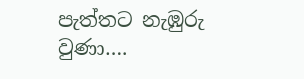පැත්තට නැඹුරු වුණා….